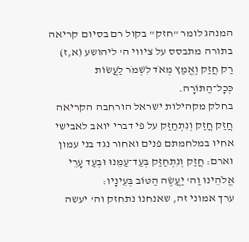המנהג לומר "חזק" בקול רם בסיום קריאה בתורה מתבסס על ציווי ה' ליהושע (א,ז) רַק חֲזַק וֶאֱמַץ מְאֹד לִשְׁמֹר לַעֲשׂוֹת כְּכָל־הַתּוֹרָה.
בחלק מקהילות ישראל הורחבה הקריאה חֲזַק חֲזַק וְנִתְחַזַּק על פי דברי יואב לאבישי אחיו במלחמתם פנים ואחור נגד בני עמון וארם: חֲזַק וְנִתְחַזַּק בְּעַד־עַמֵּנוּ וּבְעַד עָרֵי אֱלֹהֵינוּ וַה' יַעֲשֶׂה הַטּוֹב בְּעֵינָיו:
ערך אמוני זה, שאנחנו נתחזק וה' יעשה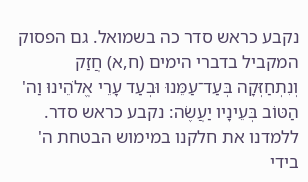נקבע כראש סדר כה בשמואל. גם הפסוק המקביל בדברי הימים (ח,א) חֲזַק וְנִתְחַזְּקָה בְּעַד־עַמֵּנוּ וּבְעַד עָרֵי אֱלֹהֵינוּ וַה' הַטּוֹב בְּעֵינָיו יַעֲשֶׂה: נקבע כראש סדר.
ללמדנו את חלקנו במימוש הבטחת ה' בידי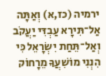ירמיה (כז,א) וְאַתָּה אַל־תִּירָא עַבְדִּי יַעֲקֹב וְאַל־תֵּחַת יִשְׂרָאֵל כִּי הִנְנִי מוֹשִׁעֲךָ מֵרָחוֹק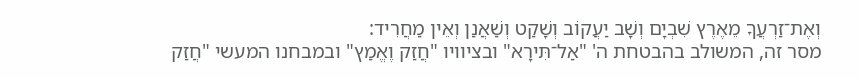וְאֶת־זַרְעֲךָ מֵאֶרֶץ שִׁבְיָם וְשָׁב יַעֲקוֹב וְשָׁקַט וְשַׁאֲנַן וְאֵין מַחֲרִיד:
מסר זה, המשולב בהבטחת ה' "אַל־תִּירָא" ובציוויו "חֲזַק וֶאֱמַץ" ובמבחנו המעשי "חֲזַק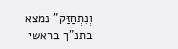וְנִתְחַזַּק" נמצא בתנ"ך בראשי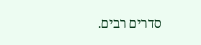סדרים רבים.